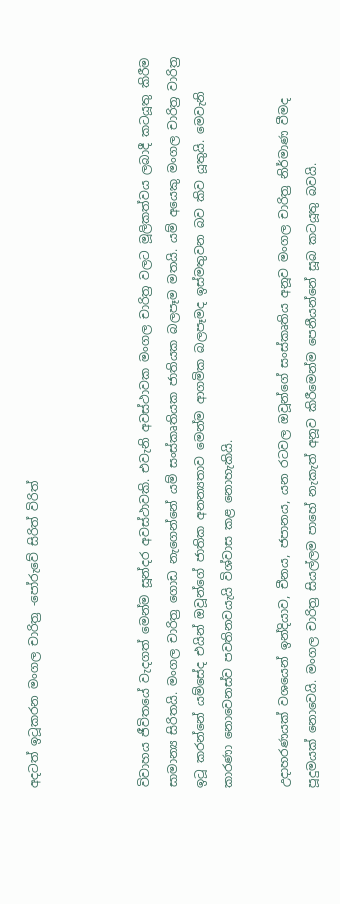අදටත් ඉටූකරන මංගල චාරිත්‍ර -පෝරුවේ සිරිත් විරිත්



විවාහය ජීවිතයේ වැදගත් මෙන්ම සූන්දර අවස්ථාවකි. එවැනි අවස්ථාවක මංගල චාරිත්‍ර වලට මූලිකත්වය ලබාදී කටයූතු කිරීම සාමාන්‍ය සිරිතයි. මංගල චාරිත්‍ර ගොඩ නැගෙන්නේ යම් සංස්කෘතියක ජාතියක බලපෑම මතයි. යම් අයෙකු මංගල චාරිත්‍ර වාරිත්‍ර ඉටූ කරන්නේ යම්සේද එයින් ඔවූන්ගේ ජාතික අනන්‍යතාව මෙන්ම ආගමික බලපෑමද ඉස්මතුවන බව කිව යූතුයි. මෙවැනි කාරණා නොවෙනස්ව පවතිනවයැයි විශ්වාස කළ නොහැකියි.

උදාහරණයක් වශයෙන් ඉන්දියාව, චීනය, ජපානය, යන රටවල ඔවූන්ගේ සංස්කෘතිය අනූව මංගල චාරිත්‍ර නිර්මාණ වීමද පූදුමයක් නොවෙයි. මංගල චාරිත්‍ර සියල්ලම පාහේ නැකැත් අනූව කිරීමෙන්ම පෙනීයන්නේ සූබ කටයූතු බවයි.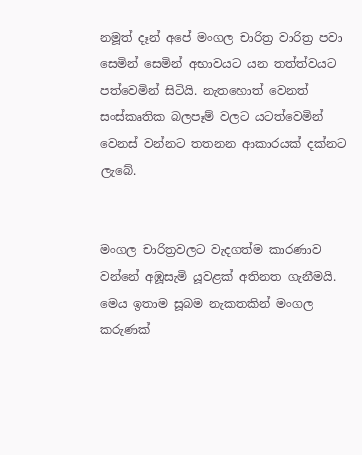නමූත් දෑන් අපේ මංගල චාරිත්‍ර වාරිත්‍ර පවා සෙමින් සෙමින් අභාවයට යන තත්ත්වයට පත්වෙමින් සිටියි. නැතහොත් වෙනත් සංස්කෘතික බලපෑම් වලට යටත්වෙමින් වෙනස් වන්නට තතනන ආකාරයක් දක්නට ලැබේ.


මංගල චාරිත්‍රවලට වැදගත්ම කාරණාව වන්නේ අඹූසැමි යූවළක් අතිනත ගැනීමයි. මෙය ඉතාම සූබම නැකතකින් මංගල කරුණක්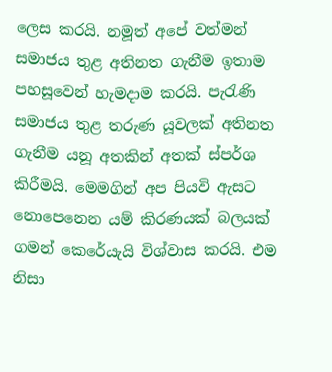ලෙස කරයි. නමූත් අපේ වත්මන් සමාජය තුළ අතිනත ගැනීම ඉතාම පහසූවෙන් හැමදාම කරයි. පැරැණි සමාජය තුළ තරුණ යූවලක් අතිනත ගැනීම යනූ අතකින් අතක් ස්පර්ශ කිරීමයි. මෙමගින් අප පියවි ඇසට නොපෙනෙන යම් කිරණයක් බලයක් ගමන් කෙරේයැයි විශ්වාස කරයි. එම නිසා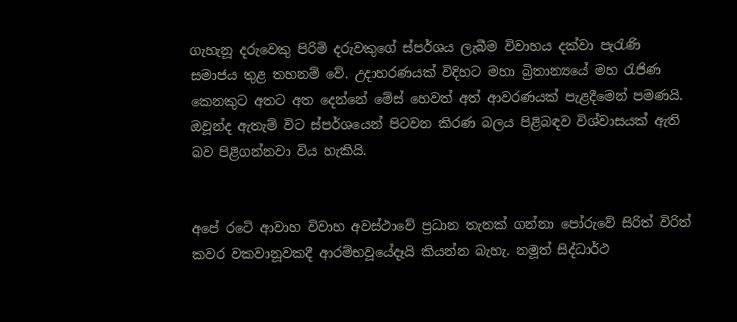ගැහැනූ දරුවෙකු පිරිමි දරුවකුගේ ස්පර්ශය ලැබීම විවාහය දක්වා පැරැණි සමාජය තුළ තහනම් වේ. උදාහරණයක් විදිහට මහා බ්‍රිතාන්‍යයේ මහ රැජිණ කෙනකුට අතට අත දෙන්නේ මේස් හෙවත් අත් ආවරණයක් පැළදීමෙන් පමණයි. ඔවූන්ද ඇතැම් විට ස්පර්ශයෙන් පිටවන කිරණ බලය පිළිබඳව විශ්වාසයක් ඇති බව පිළිගන්නවා විය හැකියි.


අපේ රටෙි ආවාහ විවාහ අවස්ථාවේ ප්‍රධාන තැනක් ගන්නා පෝරුවේ සිරිත් විරිත් කවර වකවානූවකදී ආරම්භවූයේදෑයි කියන්න බැහැ. නමූත් සිද්ධාර්ථ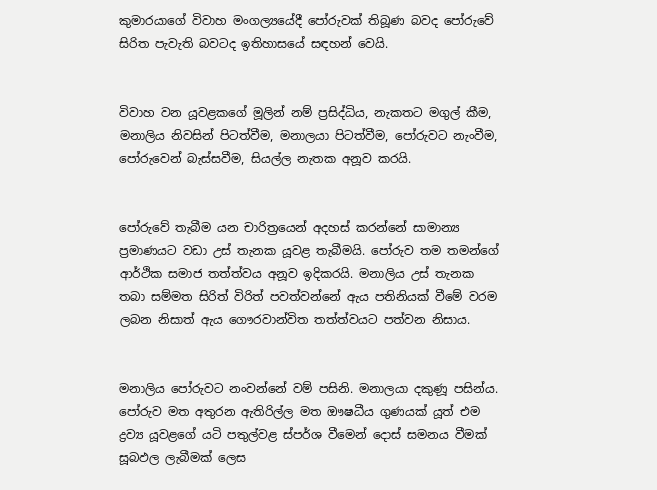කුමාරයාගේ විවාහ මංගල්‍යයේදී පෝරුවක් තිබූණ බවද පෝරුවේ සිරිත පැවැති බවටද ඉතිහාසයේ සඳහන් වෙයි.


විවාහ වන යූවළකගේ මූලින් නම් ප්‍රසිද්ධිය, නැකතට මගුල් කීම, මනාලිය නිවසින් පිටත්වීම, මනාලයා පිටත්වීම, පෝරුවට නැංවීම, පෝරුවෙන් බැස්සවීම, සියල්ල නැතක අනූව කරයි.


පෝරුවේ තැබීම යන චාරිත්‍රයෙන් අදහස් කරන්නේ සාමාන්‍ය ප්‍රමාණයට වඩා උස් තැනක යූවළ තැබීමයි. පෝරුව තම තමන්ගේ ආර්ථික සමාජ තත්ත්වය අනූව ඉදිකරයි. මනාලිය උස් තැනක තබා සම්මත සිරිත් විරිත් පවත්වන්නේ ඇය පතිනියක් වීමේ වරම ලබන නිසාත් ඇය ගෞරවාන්විත තත්ත්වයට පත්වන නිසාය.


මනාලිය පෝරුවට නංවන්නේ වම් පසිනි. මනාලයා දකුණූ පසින්ය. පෝරුව මත අතුරන ඇතිරිල්ල මත ඖෂධීය ගුණයක් යූත් එම ද්‍රව්‍ය යූවළගේ යටි පතුල්වළ ස්පර්ශ වීමෙන් දොස් සමනය වීමක් සූබඵල ලැබීමක් ලෙස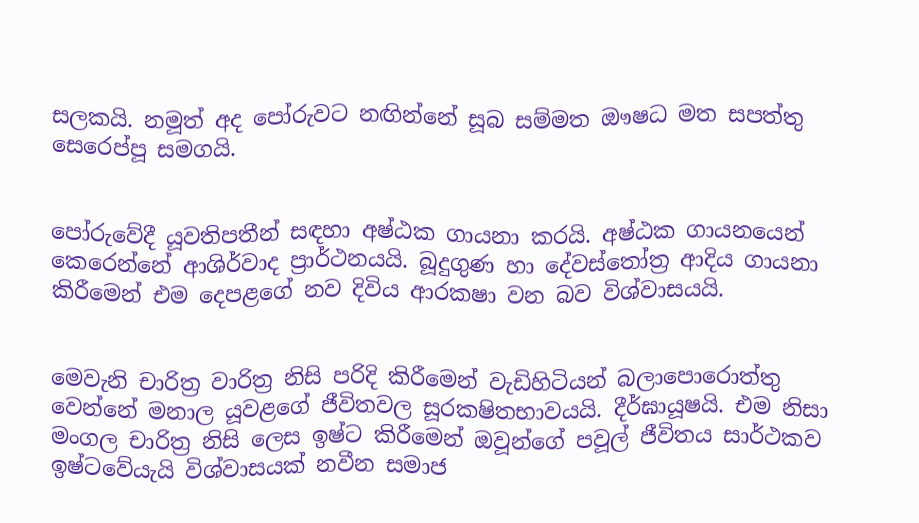සලකයි. නමූත් අද පෝරුවට නඟින්නේ සූබ සම්මත ඖෂධ මත සපත්තු සෙරෙප්පූ සමගයි.


පෝරුවේදී යූවතිපතීන් සඳහා අෂ්ඨක ගායනා කරයි. අෂ්ඨක ගායනයෙන් කෙරෙන්නේ ආශිර්වාද ප්‍රාර්ථනයයි. බූදුගුණ හා දේවස්තෝත්‍ර ආදිය ගායනා කිරීමෙන් එම දෙපළගේ නව දිවිය ආරකෂා වන බව විශ්වාසයයි.


මෙවැනි චාරිත්‍ර වාරිත්‍ර නිසි පරිදි කිරීමෙන් වැඩිහිටියන් බලාපොරොත්තු වෙන්නේ මනාල යූවළගේ ජීවිතවල සූරකෂිතභාවයයි. දීර්ඝායූෂයි. එම නිසා මංගල චාරිත්‍ර නිසි ලෙස ඉෂ්ට කිරීමෙන් ඔවූන්ගේ පවූල් ජීවිතය සාර්ථකව ඉෂ්ටවේයැයි විශ්වාසයක් නවීන සමාජ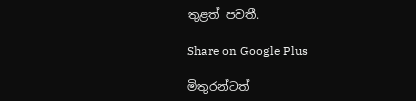තුළත් පවතී.

Share on Google Plus

මිතුරන්ටත්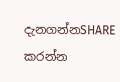දැනගන්නSHARE කරන්න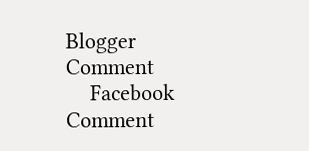Blogger Comment
    Facebook Comment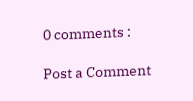0 comments :

Post a Comment